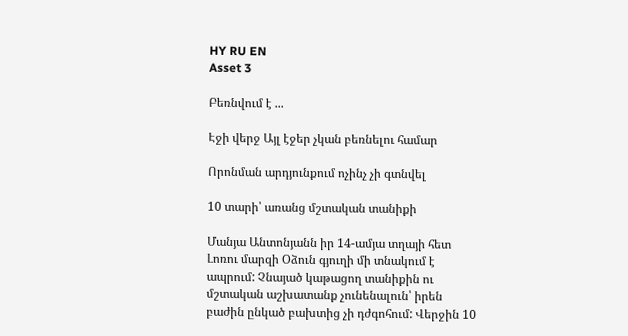HY RU EN
Asset 3

Բեռնվում է ...

Էջի վերջ Այլ էջեր չկան բեռնելու համար

Որոնման արդյունքում ոչինչ չի գտնվել

10 տարի՝ առանց մշտական տանիքի

Մանյա Անտոնյանն իր 14-ամյա տղայի հետ Լոռու մարզի Օձուն գյուղի մի տնակում է ապրում: Չնայած կաթացող տանիքին ու մշտական աշխատանք չունենալուն՝ իրեն բաժին ընկած բախտից չի դժգոհում: Վերջին 10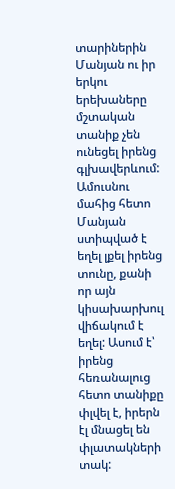տարիներին Մանյան ու իր երկու երեխաները մշտական տանիք չեն ունեցել իրենց գլխավերևում: Ամուսնու մահից հետո Մանյան ստիպված է եղել լքել իրենց տունը, քանի որ այն կիսախարխուլ վիճակում է եղել: Ասում է՝ իրենց հեռանալուց հետո տանիքը փլվել է, իրերն էլ մնացել են փլատակների տակ: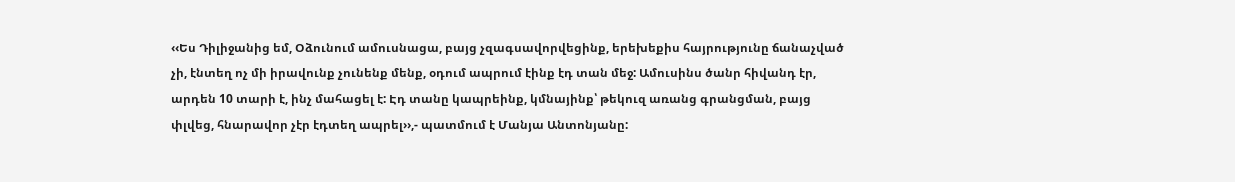‹‹Ես Դիլիջանից եմ, Օձունում ամուսնացա, բայց չզագսավորվեցինք, երեխեքիս հայրությունը ճանաչված չի, էնտեղ ոչ մի իրավունք չունենք մենք, օդում ապրում էինք էդ տան մեջ: Ամուսինս ծանր հիվանդ էր, արդեն 10 տարի է, ինչ մահացել է: Էդ տանը կապրեինք, կմնայինք՝ թեկուզ առանց գրանցման, բայց փլվեց, հնարավոր չէր էդտեղ ապրել››,- պատմում է Մանյա Անտոնյանը: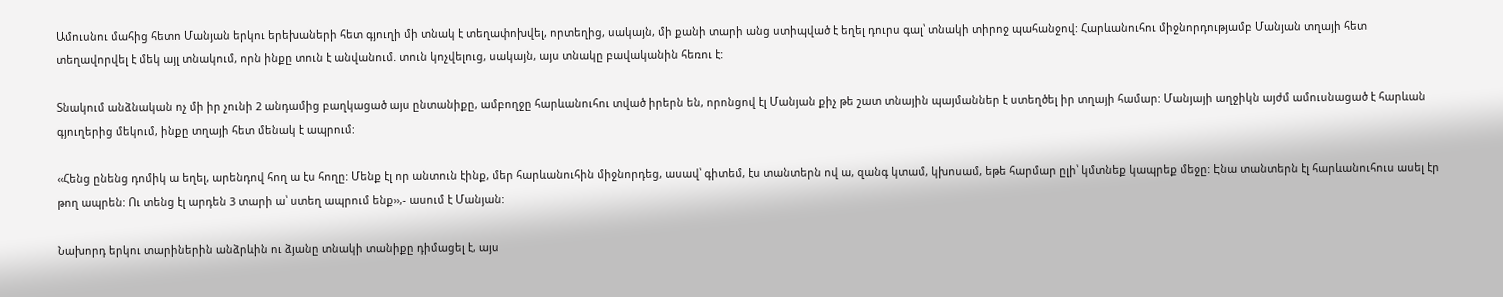Ամուսնու մահից հետո Մանյան երկու երեխաների հետ գյուղի մի տնակ է տեղափոխվել, որտեղից, սակայն, մի քանի տարի անց ստիպված է եղել դուրս գալ՝ տնակի տիրոջ պահանջով: Հարևանուհու միջնորդությամբ Մանյան տղայի հետ տեղավորվել է մեկ այլ տնակում, որն ինքը տուն է անվանում. տուն կոչվելուց, սակայն, այս տնակը բավականին հեռու է:

Տնակում անձնական ոչ մի իր չունի 2 անդամից բաղկացած այս ընտանիքը, ամբողջը հարևանուհու տված իրերն են, որոնցով էլ Մանյան քիչ թե շատ տնային պայմաններ է ստեղծել իր տղայի համար: Մանյայի աղջիկն այժմ ամուսնացած է հարևան գյուղերից մեկում, ինքը տղայի հետ մենակ է ապրում:

‹‹Հենց ընենց դոմիկ ա եղել, արենդով հող ա էս հողը: Մենք էլ որ անտուն էինք, մեր հարևանուհին միջնորդեց, ասավ՝ գիտեմ, էս տանտերն ով ա, զանգ կտամ, կխոսամ, եթե հարմար ըլի՝ կմտնեք կապրեք մեջը: Էնա տանտերն էլ հարևանուհուս ասել էր թող ապրեն: Ու տենց էլ արդեն 3 տարի ա՝ ստեղ ապրում ենք››,- ասում է Մանյան:

Նախորդ երկու տարիներին անձրևին ու ձյանը տնակի տանիքը դիմացել է, այս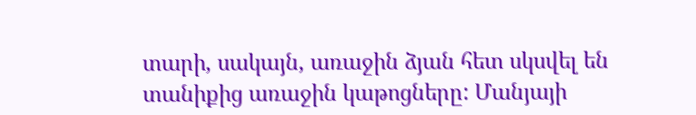տարի, սակայն, առաջին ձյան հետ սկսվել են տանիքից առաջին կաթոցները: Մանյայի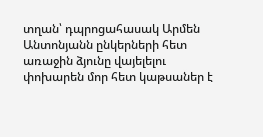տղան՝ դպրոցահասակ Արմեն Անտոնյանն ընկերների հետ առաջին ձյունը վայելելու փոխարեն մոր հետ կաթսաներ է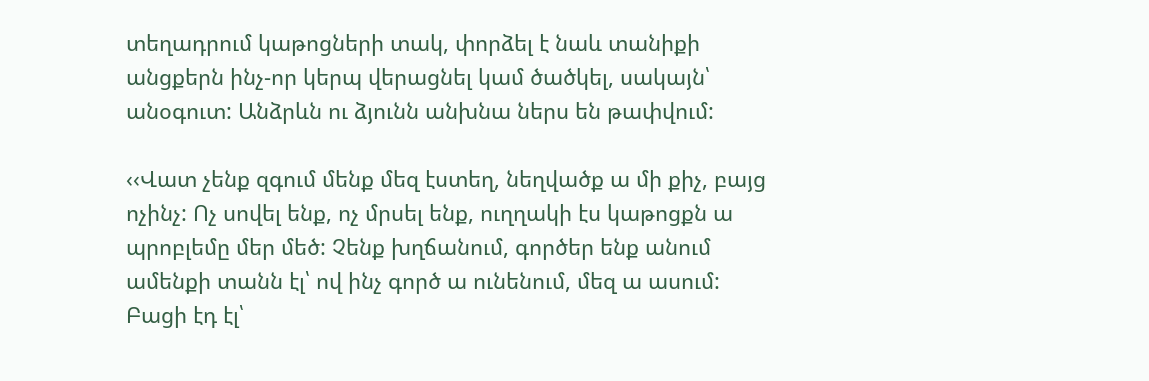տեղադրում կաթոցների տակ, փորձել է նաև տանիքի անցքերն ինչ-որ կերպ վերացնել կամ ծածկել, սակայն՝ անօգուտ: Անձրևն ու ձյունն անխնա ներս են թափվում:

‹‹Վատ չենք զգում մենք մեզ էստեղ, նեղվածք ա մի քիչ, բայց ոչինչ: Ոչ սովել ենք, ոչ մրսել ենք, ուղղակի էս կաթոցքն ա պրոբլեմը մեր մեծ: Չենք խղճանում, գործեր ենք անում ամենքի տանն էլ՝ ով ինչ գործ ա ունենում, մեզ ա ասում: Բացի էդ էլ՝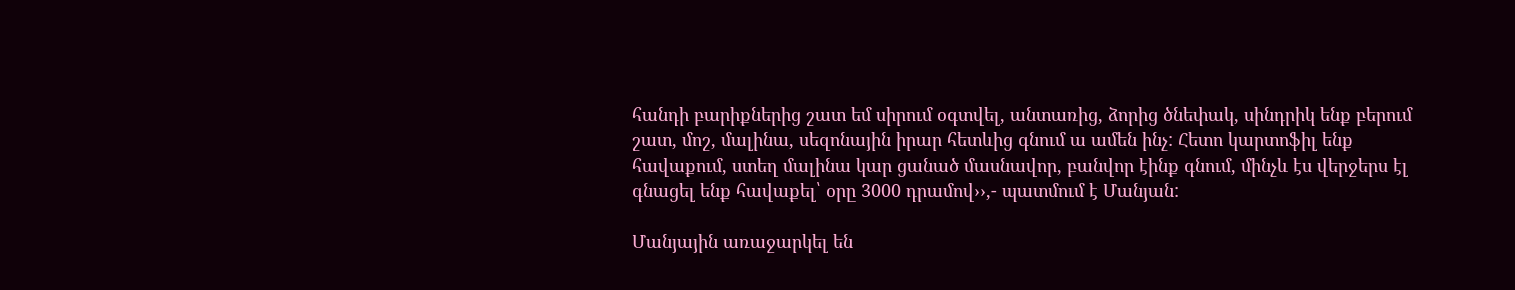հանդի բարիքներից շատ եմ սիրում օգտվել, անտառից, ձորից ծնեփակ, սինդրիկ ենք բերում շատ, մոշ, մալինա, սեզոնային իրար հետևից գնում ա ամեն ինչ: Հետո կարտոֆիլ ենք հավաքում, ստեղ մալինա կար ցանած մասնավոր, բանվոր էինք գնում, մինչև էս վերջերս էլ գնացել ենք հավաքել՝ օրը 3000 դրամով››,- պատմում է Մանյան:

Մանյային առաջարկել են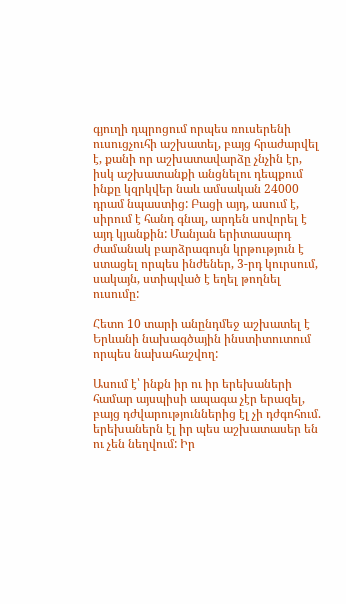գյուղի դպրոցում որպես ռուսերենի ուսուցչուհի աշխատել, բայց հրաժարվել է, քանի որ աշխատավարձը չնչին էր, իսկ աշխատանքի անցնելու դեպքում ինքը կզրկվեր նաև ամսական 24000 դրամ նպաստից: Բացի այդ, ասում է, սիրում է հանդ գնալ, արդեն սովորել է այդ կյանքին: Մանյան երիտասարդ ժամանակ բարձրագույն կրթություն է ստացել որպես ինժեներ, 3-րդ կուրսում, սակայն, ստիպված է եղել թողնել ուսումը:

Հետո 10 տարի անընդմեջ աշխատել է Երևանի նախագծային ինստիտուտում որպես նախահաշվող:

Ասում է՝ ինքն իր ու իր երեխաների համար այսպիսի ապագա չէր երազել, բայց դժվարություններից էլ չի դժգոհում. երեխաներն էլ իր պես աշխատասեր են ու չեն նեղվում: Իր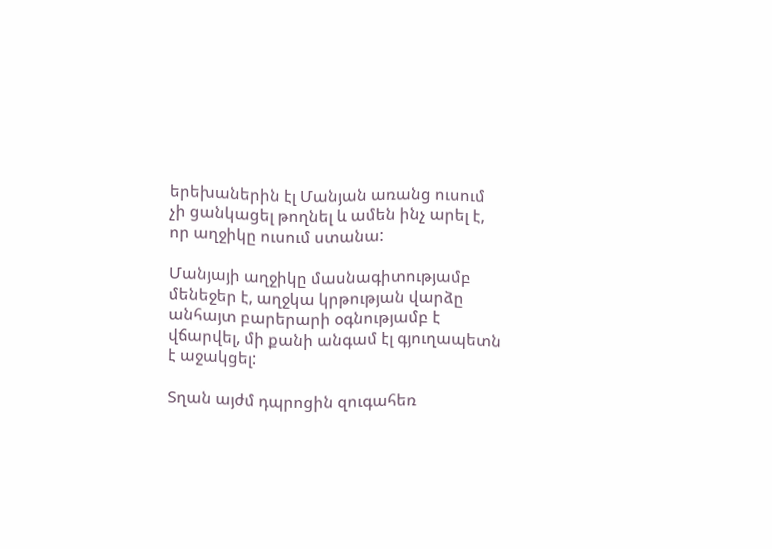երեխաներին էլ Մանյան առանց ուսում չի ցանկացել թողնել և ամեն ինչ արել է, որ աղջիկը ուսում ստանա:

Մանյայի աղջիկը մասնագիտությամբ մենեջեր է, աղջկա կրթության վարձը անհայտ բարերարի օգնությամբ է վճարվել, մի քանի անգամ էլ գյուղապետն է աջակցել:

Տղան այժմ դպրոցին զուգահեռ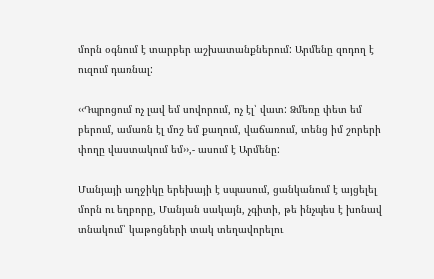մորն օգնում է տարբեր աշխատանքներում: Արմենը զոդող է ուզում դառնալ:

‹‹Դպրոցում ոչ լավ եմ սովորում, ոչ էլ՝ վատ: Ձմեռը փետ եմ բերում, ամառն էլ մոշ եմ քաղում, վաճառում, տենց իմ շորերի փողը վաստակում եմ››,- ասում է Արմենը:

Մանյայի աղջիկը երեխայի է սպասում, ցանկանում է այցելել մորն ու եղբորը, Մանյան սակայն, չգիտի, թե ինչպես է խոնավ տնակում՝ կաթոցների տակ տեղավորելու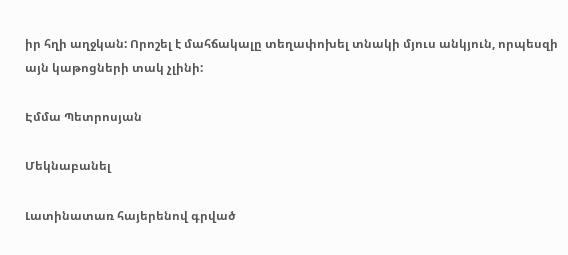իր հղի աղջկան: Որոշել է մահճակալը տեղափոխել տնակի մյուս անկյուն, որպեսզի այն կաթոցների տակ չլինի:

Էմմա Պետրոսյան

Մեկնաբանել

Լատինատառ հայերենով գրված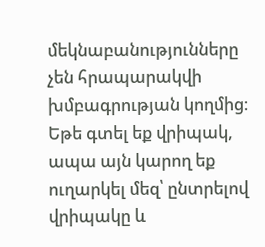մեկնաբանությունները չեն հրապարակվի խմբագրության կողմից։
Եթե գտել եք վրիպակ, ապա այն կարող եք ուղարկել մեզ՝ ընտրելով վրիպակը և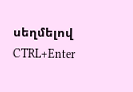սեղմելով CTRL+Enter